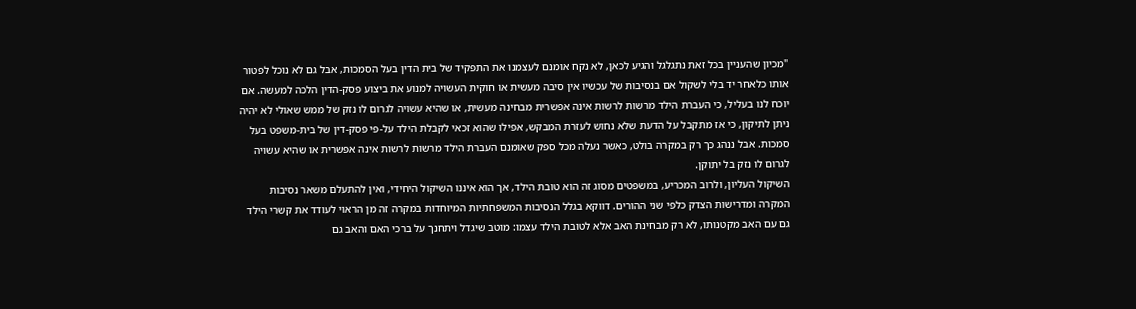"מכיון שהעניין בכל זאת נתגלגל והגיע לכאן, לא נקח אומנם לעצמנו את התפקיד של בית הדין בעל הסמכות, אבל גם לא נוכל לפטור אותו כלאחר יד בלי לשקול אם בנסיבות של עכשיו אין סיבה מעשית או חוקית העשויה למנוע את ביצוע פסק-הדין הלכה למעשה. אם יוכח לנו בעליל, כי העברת הילד מרשות לרשות אינה אפשרית מבחינה מעשית, או שהיא עשויה לגרום לו נזק של ממש שאולי לא יהיה ניתן לתיקון, כי אז מתקבל על הדעת שלא נחוש לעזרת המבקש, אפילו שהוא זכאי לקבלת הילד על-פי פסק-דין של בית-משפט בעל סמכות. אבל ננהג כך רק במקרה בולט, כאשר נעלה מכל ספק שאומנם העברת הילד מרשות לרשות אינה אפשרית או שהיא עשויה לגרום לו נזק בל יתוקן.
השיקול העליון, ולרוב המכריע, במשפטים מסוג זה הוא טובת הילד, אך הוא איננו השיקול היחידי, ואין להתעלם משאר נסיבות המקרה ומדרישות הצדק כלפי שני ההורים. דווקא בגלל הנסיבות המשפחתיות המיוחדות במקרה זה מן הראוי לעודד את קשרי הילד גם עם האב מקטנותו, לא רק מבחינת האב אלא לטובת הילד עצמו: מוטב שיגדל ויתחנך על ברכי האם והאב גם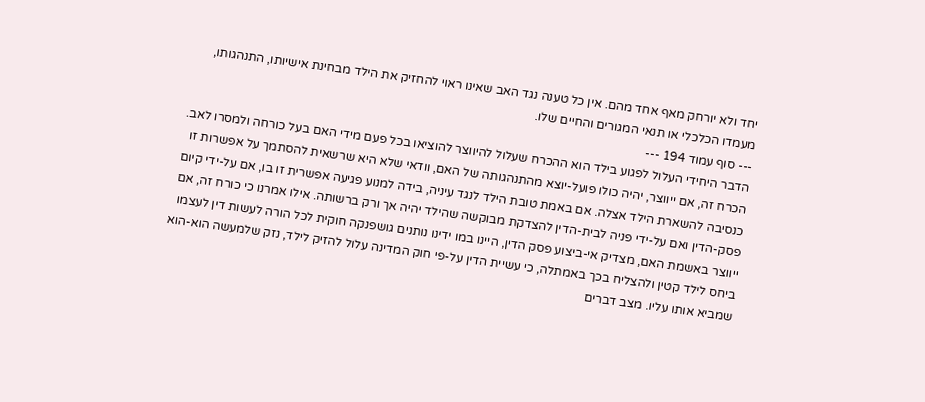יחד ולא יורחק מאף אחד מהם. אין כל טענה נגד האב שאינו ראוי להחזיק את הילד מבחינת אישיותו, התנהגותו, מעמדו הכלכלי או תנאי המגורים והחיים שלו.
--- סוף עמוד 194 ---
הדבר היחידי העלול לפגוע בילד הוא ההכרח שעלול להיווצר להוציאו בכל פעם מידי האם בעל כורחה ולמסרו לאב. הכרח זה, אם ייווצר, יהיה כולו פועל-יוצא מהתנהגותה של האם, וודאי שלא היא שרשאית להסתמך על אפשרות זו כנסיבה להשארת הילד אצלה. אם באמת טובת הילד לנגד עיניה, בידה למנוע פגיעה אפשרית זו בו, אם על-ידי קיום פסק-הדין ואם על-ידי פניה לבית-הדין להצדקת מבוקשה שהילד יהיה אך ורק ברשותה. אילו אמרנו כי כורח זה, אם ייווצר באשמת האם, מצדיק אי-ביצוע פסק הדין, היינו במו ידינו נותנים גושפנקה חוקית לכל הורה לעשות דין לעצמו ביחס לילד קטין ולהצליח בכך באמתלה, כי עשיית הדין על-פי חוק המדינה עלול להזיק לילד, נזק שלמעשה הוא-הוא שמביא אותו עליו. מצב דברים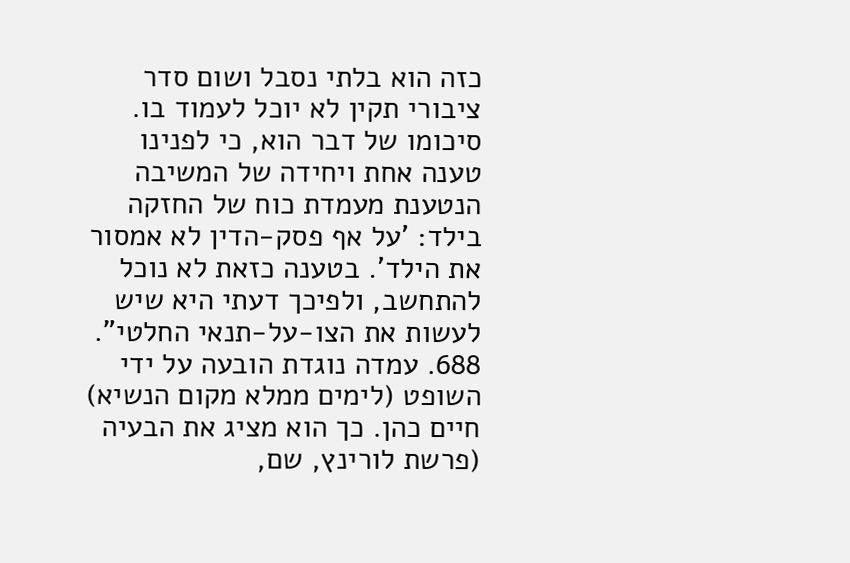כזה הוא בלתי נסבל ושום סדר ציבורי תקין לא יוכל לעמוד בו.
סיכומו של דבר הוא, כי לפנינו טענה אחת ויחידה של המשיבה הנטענת מעמדת כוח של החזקה בילד: 'על אף פסק-הדין לא אמסור את הילד'. בטענה כזאת לא נוכל להתחשב, ולפיכך דעתי היא שיש לעשות את הצו-על-תנאי החלטי".
688. עמדה נוגדת הובעה על ידי השופט (לימים ממלא מקום הנשיא) חיים כהן. כך הוא מציג את הבעיה (פרשת לורינץ, שם,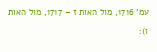עמ' 1716, מול האות ז – 1717, מול האות ו):